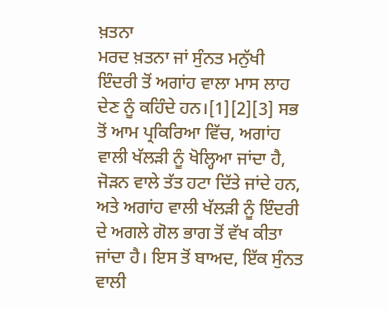ਖ਼ਤਨਾ
ਮਰਦ ਖ਼ਤਨਾ ਜਾਂ ਸੁੰਨਤ ਮਨੁੱਖੀ ਇੰਦਰੀ ਤੋਂ ਅਗਾਂਹ ਵਾਲਾ ਮਾਸ ਲਾਹ ਦੇਣ ਨੂੰ ਕਹਿੰਦੇ ਹਨ।[1][2][3] ਸਭ ਤੋਂ ਆਮ ਪ੍ਰਕਿਰਿਆ ਵਿੱਚ, ਅਗਾਂਹ ਵਾਲੀ ਖੱਲੜੀ ਨੂੰ ਖੋਲ੍ਹਿਆ ਜਾਂਦਾ ਹੈ, ਜੋੜਨ ਵਾਲੇ ਤੱਤ ਹਟਾ ਦਿੱਤੇ ਜਾਂਦੇ ਹਨ, ਅਤੇ ਅਗਾਂਹ ਵਾਲੀ ਖੱਲੜੀ ਨੂੰ ਇੰਦਰੀ ਦੇ ਅਗਲੇ ਗੋਲ ਭਾਗ ਤੋਂ ਵੱਖ ਕੀਤਾ ਜਾਂਦਾ ਹੈ। ਇਸ ਤੋਂ ਬਾਅਦ, ਇੱਕ ਸੁੰਨਤ ਵਾਲੀ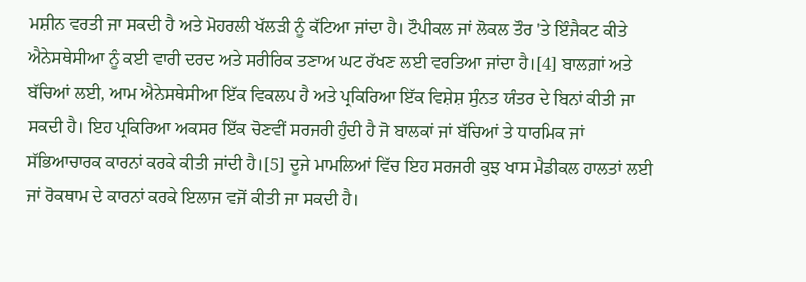ਮਸ਼ੀਨ ਵਰਤੀ ਜਾ ਸਕਦੀ ਹੈ ਅਤੇ ਮੋਹਰਲੀ ਖੱਲੜੀ ਨੂੰ ਕੱਟਿਆ ਜਾਂਦਾ ਹੈ। ਟੌਪੀਕਲ ਜਾਂ ਲੋਕਲ ਤੌਰ 'ਤੇ ਇੰਜੈਕਟ ਕੀਤੇ ਐਨੇਸਥੇਸੀਆ ਨੂੰ ਕਈ ਵਾਰੀ ਦਰਦ ਅਤੇ ਸਰੀਰਿਕ ਤਣਾਅ ਘਟ ਰੱਖਣ ਲਈ ਵਰਤਿਆ ਜਾਂਦਾ ਹੈ।[4] ਬਾਲਗ਼ਾਂ ਅਤੇ ਬੱਚਿਆਂ ਲਈ, ਆਮ ਐਨੇਸਥੇਸੀਆ ਇੱਕ ਵਿਕਲਪ ਹੈ ਅਤੇ ਪ੍ਰਕਿਰਿਆ ਇੱਕ ਵਿਸ਼ੇਸ਼ ਸੁੰਨਤ ਯੰਤਰ ਦੇ ਬਿਨਾਂ ਕੀਤੀ ਜਾ ਸਕਦੀ ਹੈ। ਇਹ ਪ੍ਰਕਿਰਿਆ ਅਕਸਰ ਇੱਕ ਚੋਣਵੀਂ ਸਰਜਰੀ ਹੁੰਦੀ ਹੈ ਜੋ ਬਾਲਕਾਂ ਜਾਂ ਬੱਚਿਆਂ ਤੇ ਧਾਰਮਿਕ ਜਾਂ ਸੱਭਿਆਚਾਰਕ ਕਾਰਨਾਂ ਕਰਕੇ ਕੀਤੀ ਜਾਂਦੀ ਹੈ।[5] ਦੂਜੇ ਮਾਮਲਿਆਂ ਵਿੱਚ ਇਹ ਸਰਜਰੀ ਕੁਝ ਖਾਸ ਮੈਡੀਕਲ ਹਾਲਤਾਂ ਲਈ ਜਾਂ ਰੋਕਥਾਮ ਦੇ ਕਾਰਨਾਂ ਕਰਕੇ ਇਲਾਜ ਵਜੋਂ ਕੀਤੀ ਜਾ ਸਕਦੀ ਹੈ।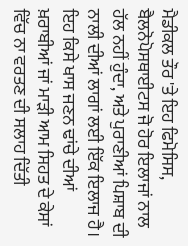ਮੈਡੀਕਲ ਤੌਰ 'ਤੇ ਇਹ ਫਿਮੋਸਿਸ, ਬੈਲਨੋਪੋਸਥਾਈਟਸ ਜੋ ਹੋਰ ਇਲਾਜਾਂ ਨਾਲ ਹੱਲ ਨਹੀਂ ਹੁੰਦਾ, ਅਤੇ ਪੁਰਾਣੀਆਂ ਪਿਸ਼ਾਬ ਦੀ ਨਾਲੀ ਦੀਆਂ ਲਾਗਾਂ ਲਈ ਇੱਕ ਇਲਾਜ ਹੈ। ਇਹ ਕਿਸੇ ਖਾਸ ਜਣਨ ਢਾਂਚੇ ਦੀਆਂ ਖ਼ਰਾਬੀਆਂ ਜਾਂ ਮਾੜੀ ਆਮ ਸਿਹਤ ਦੇ ਕੇਸਾਂ ਵਿੱਚ ਨਾ ਵਰਤਣ ਦੀ ਸਲਾਹ ਦਿੱਤੀ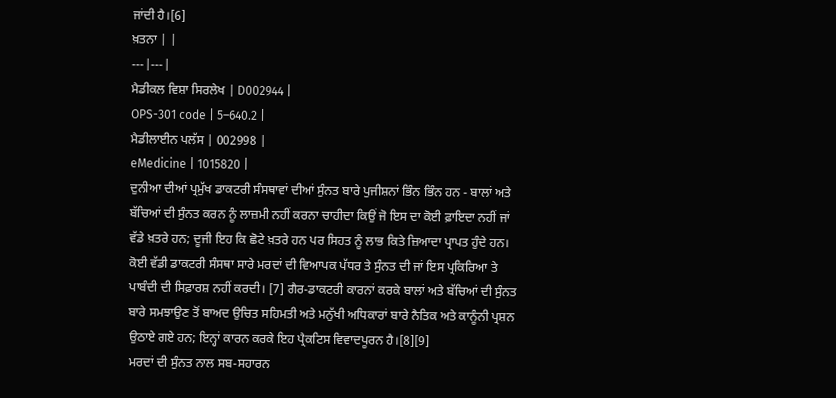ਜਾਂਦੀ ਹੈ।[6]
ਖ਼ਤਨਾ | |
---|---|
ਮੈਡੀਕਲ ਵਿਸ਼ਾ ਸਿਰਲੇਖ | D002944 |
OPS-301 code | 5–640.2 |
ਮੈਡੀਲਾਈਨ ਪਲੱਸ | 002998 |
eMedicine | 1015820 |
ਦੁਨੀਆ ਦੀਆਂ ਪ੍ਰਮੁੱਖ ਡਾਕਟਰੀ ਸੰਸਥਾਵਾਂ ਦੀਆਂ ਸੁੰਨਤ ਬਾਰੇ ਪੁਜੀਸ਼ਨਾਂ ਭਿੰਨ ਭਿੰਨ ਹਨ - ਬਾਲਾਂ ਅਤੇ ਬੱਚਿਆਂ ਦੀ ਸੁੰਨਤ ਕਰਨ ਨੂੰ ਲਾਜ਼ਮੀ ਨਹੀਂ ਕਰਨਾ ਚਾਹੀਦਾ ਕਿਉਂ ਜੋ ਇਸ ਦਾ ਕੋਈ ਫ਼ਾਇਦਾ ਨਹੀਂ ਜਾਂ ਵੱਡੇ ਖ਼ਤਰੇ ਹਨ; ਦੂਜੀ ਇਹ ਕਿ ਛੋਟੇ ਖ਼ਤਰੇ ਹਨ ਪਰ ਸਿਹਤ ਨੂੰ ਲਾਭ ਕਿਤੇ ਜ਼ਿਆਦਾ ਪ੍ਰਾਪਤ ਹੁੰਦੇ ਹਨ। ਕੋਈ ਵੱਡੀ ਡਾਕਟਰੀ ਸੰਸਥਾ ਸਾਰੇ ਮਰਦਾਂ ਦੀ ਵਿਆਪਕ ਪੱਧਰ ਤੇ ਸੁੰਨਤ ਦੀ ਜਾਂ ਇਸ ਪ੍ਰਕਿਰਿਆ ਤੇ ਪਾਬੰਦੀ ਦੀ ਸਿਫ਼ਾਰਸ਼ ਨਹੀਂ ਕਰਦੀ। [7] ਗੈਰ-ਡਾਕਟਰੀ ਕਾਰਨਾਂ ਕਰਕੇ ਬਾਲਾਂ ਅਤੇ ਬੱਚਿਆਂ ਦੀ ਸੁੰਨਤ ਬਾਰੇ ਸਮਝਾਉਣ ਤੋਂ ਬਾਅਦ ਉਚਿਤ ਸਹਿਮਤੀ ਅਤੇ ਮਨੁੱਖੀ ਅਧਿਕਾਰਾਂ ਬਾਰੇ ਨੈਤਿਕ ਅਤੇ ਕਾਨੂੰਨੀ ਪ੍ਰਸ਼ਨ ਉਠਾਏ ਗਏ ਹਨ; ਇਨ੍ਹਾਂ ਕਾਰਨ ਕਰਕੇ ਇਹ ਪ੍ਰੈਕਟਿਸ ਵਿਵਾਦਪੂਰਨ ਹੈ।[8][9]
ਮਰਦਾਂ ਦੀ ਸੁੰਨਤ ਨਾਲ ਸਬ-ਸਹਾਰਨ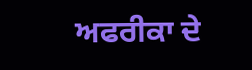ਅਫਰੀਕਾ ਦੇ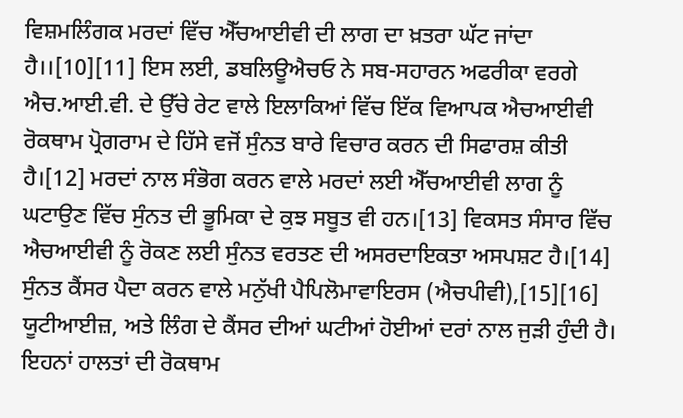ਵਿਸ਼ਮਲਿੰਗਕ ਮਰਦਾਂ ਵਿੱਚ ਐੱਚਆਈਵੀ ਦੀ ਲਾਗ ਦਾ ਖ਼ਤਰਾ ਘੱਟ ਜਾਂਦਾ ਹੈ।।[10][11] ਇਸ ਲਈ, ਡਬਲਿਊਐਚਓ ਨੇ ਸਬ-ਸਹਾਰਨ ਅਫਰੀਕਾ ਵਰਗੇ ਐਚ.ਆਈ.ਵੀ. ਦੇ ਉੱਚੇ ਰੇਟ ਵਾਲੇ ਇਲਾਕਿਆਂ ਵਿੱਚ ਇੱਕ ਵਿਆਪਕ ਐਚਆਈਵੀ ਰੋਕਥਾਮ ਪ੍ਰੋਗਰਾਮ ਦੇ ਹਿੱਸੇ ਵਜੋਂ ਸੁੰਨਤ ਬਾਰੇ ਵਿਚਾਰ ਕਰਨ ਦੀ ਸਿਫਾਰਸ਼ ਕੀਤੀ ਹੈ।[12] ਮਰਦਾਂ ਨਾਲ ਸੰਭੋਗ ਕਰਨ ਵਾਲੇ ਮਰਦਾਂ ਲਈ ਐੱਚਆਈਵੀ ਲਾਗ ਨੂੰ ਘਟਾਉਣ ਵਿੱਚ ਸੁੰਨਤ ਦੀ ਭੂਮਿਕਾ ਦੇ ਕੁਝ ਸਬੂਤ ਵੀ ਹਨ।[13] ਵਿਕਸਤ ਸੰਸਾਰ ਵਿੱਚ ਐਚਆਈਵੀ ਨੂੰ ਰੋਕਣ ਲਈ ਸੁੰਨਤ ਵਰਤਣ ਦੀ ਅਸਰਦਾਇਕਤਾ ਅਸਪਸ਼ਟ ਹੈ।[14] ਸੁੰਨਤ ਕੈਂਸਰ ਪੈਦਾ ਕਰਨ ਵਾਲੇ ਮਨੁੱਖੀ ਪੈਪਿਲੋਮਾਵਾਇਰਸ (ਐਚਪੀਵੀ),[15][16] ਯੂਟੀਆਈਜ਼, ਅਤੇ ਲਿੰਗ ਦੇ ਕੈਂਸਰ ਦੀਆਂ ਘਟੀਆਂ ਹੋਈਆਂ ਦਰਾਂ ਨਾਲ ਜੁੜੀ ਹੁੰਦੀ ਹੈ। ਇਹਨਾਂ ਹਾਲਤਾਂ ਦੀ ਰੋਕਥਾਮ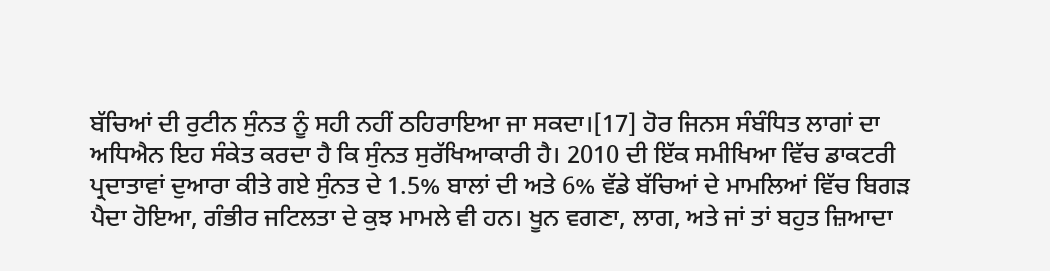ਬੱਚਿਆਂ ਦੀ ਰੁਟੀਨ ਸੁੰਨਤ ਨੂੰ ਸਹੀ ਨਹੀਂ ਠਹਿਰਾਇਆ ਜਾ ਸਕਦਾ।[17] ਹੋਰ ਜਿਨਸ ਸੰਬੰਧਿਤ ਲਾਗਾਂ ਦਾ ਅਧਿਐਨ ਇਹ ਸੰਕੇਤ ਕਰਦਾ ਹੈ ਕਿ ਸੁੰਨਤ ਸੁਰੱਖਿਆਕਾਰੀ ਹੈ। 2010 ਦੀ ਇੱਕ ਸਮੀਖਿਆ ਵਿੱਚ ਡਾਕਟਰੀ ਪ੍ਰਦਾਤਾਵਾਂ ਦੁਆਰਾ ਕੀਤੇ ਗਏ ਸੁੰਨਤ ਦੇ 1.5% ਬਾਲਾਂ ਦੀ ਅਤੇ 6% ਵੱਡੇ ਬੱਚਿਆਂ ਦੇ ਮਾਮਲਿਆਂ ਵਿੱਚ ਬਿਗੜ ਪੈਦਾ ਹੋਇਆ, ਗੰਭੀਰ ਜਟਿਲਤਾ ਦੇ ਕੁਝ ਮਾਮਲੇ ਵੀ ਹਨ। ਖੂਨ ਵਗਣਾ, ਲਾਗ, ਅਤੇ ਜਾਂ ਤਾਂ ਬਹੁਤ ਜ਼ਿਆਦਾ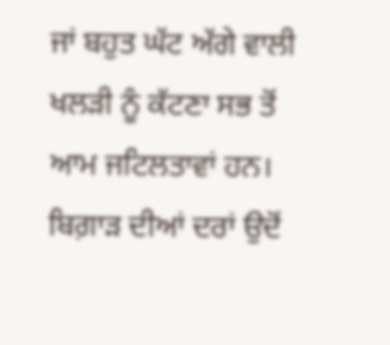ਜਾਂ ਬਹੁਤ ਘੱਟ ਅੱਗੇ ਵਾਲੀ ਖਲੜੀ ਨੂੰ ਕੱਟਣਾ ਸਭ ਤੋਂ ਆਮ ਜਟਿਲਤਾਵਾਂ ਹਨ। ਬਿਗ਼ਾੜ ਦੀਆਂ ਦਰਾਂ ਉਦੋਂ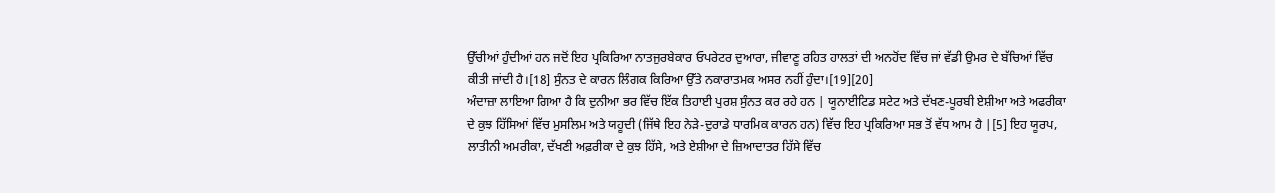ਉੱਚੀਆਂ ਹੁੰਦੀਆਂ ਹਨ ਜਦੋਂ ਇਹ ਪ੍ਰਕਿਰਿਆ ਨਾਤਜੁਰਬੇਕਾਰ ਓਪਰੇਟਰ ਦੁਆਰਾ, ਜੀਵਾਣੂ ਰਹਿਤ ਹਾਲਤਾਂ ਦੀ ਅਨਹੋਂਦ ਵਿੱਚ ਜਾਂ ਵੱਡੀ ਉਮਰ ਦੇ ਬੱਚਿਆਂ ਵਿੱਚ ਕੀਤੀ ਜਾਂਦੀ ਹੈ।[18] ਸੁੰਨਤ ਦੇ ਕਾਰਨ ਲਿੰਗਕ ਕਿਰਿਆ ਉੱਤੇ ਨਕਾਰਾਤਮਕ ਅਸਰ ਨਹੀਂ ਹੁੰਦਾ।[19][20]
ਅੰਦਾਜ਼ਾ ਲਾਇਆ ਗਿਆ ਹੈ ਕਿ ਦੁਨੀਆ ਭਰ ਵਿੱਚ ਇੱਕ ਤਿਹਾਈ ਪੁਰਸ਼ ਸੁੰਨਤ ਕਰ ਰਹੇ ਹਨ | ਯੂਨਾਈਟਿਡ ਸਟੇਟ ਅਤੇ ਦੱਖਣ-ਪੂਰਬੀ ਏਸ਼ੀਆ ਅਤੇ ਅਫਰੀਕਾ ਦੇ ਕੁਝ ਹਿੱਸਿਆਂ ਵਿੱਚ ਮੁਸਲਿਮ ਅਤੇ ਯਹੂਦੀ (ਜਿੱਥੇ ਇਹ ਨੇੜੇ-ਦੁਰਾਡੇ ਧਾਰਮਿਕ ਕਾਰਨ ਹਨ) ਵਿੱਚ ਇਹ ਪ੍ਰਕਿਰਿਆ ਸਭ ਤੋਂ ਵੱਧ ਆਮ ਹੈ |[5] ਇਹ ਯੂਰਪ, ਲਾਤੀਨੀ ਅਮਰੀਕਾ, ਦੱਖਣੀ ਅਫ਼ਰੀਕਾ ਦੇ ਕੁਝ ਹਿੱਸੇ, ਅਤੇ ਏਸ਼ੀਆ ਦੇ ਜ਼ਿਆਦਾਤਰ ਹਿੱਸੇ ਵਿੱਚ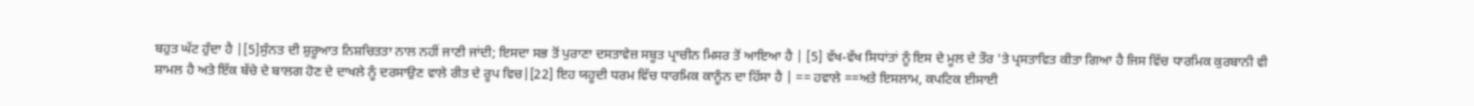ਬਹੁਤ ਘੱਟ ਹੁੰਦਾ ਹੈ |[5]ਸੁੰਨਤ ਦੀ ਸ਼ੁਰੂਆਤ ਨਿਸ਼ਚਿਤਤਾ ਨਾਲ ਨਹੀਂ ਜਾਣੀ ਜਾਂਦੀ; ਇਸਦਾ ਸਭ ਤੋਂ ਪੁਰਾਣਾ ਦਸਤਾਵੇਜ਼ ਸਬੂਤ ਪ੍ਰਾਚੀਨ ਮਿਸਰ ਤੋਂ ਆਇਆ ਹੈ | [5] ਵੱਖ-ਵੱਖ ਸਿਧਾਂਤਾਂ ਨੂੰ ਇਸ ਦੇ ਮੂਲ ਦੇ ਤੌਰ 'ਤੇ ਪ੍ਰਸਤਾਵਿਤ ਕੀਤਾ ਗਿਆ ਹੈ ਜਿਸ ਵਿੱਚ ਧਾਰਮਿਕ ਕੁਰਬਾਨੀ ਵੀ ਸ਼ਾਮਲ ਹੈ ਅਤੇ ਇੱਕ ਬੱਚੇ ਦੇ ਬਾਲਗ ਹੋਣ ਦੇ ਦਾਖਲੇ ਨੂੰ ਦਰਸਾਉਣ ਵਾਲੇ ਰੀਤ ਦੇ ਰੂਪ ਵਿਚ|[22] ਇਹ ਯਹੂਦੀ ਧਰਮ ਵਿੱਚ ਧਾਰਮਿਕ ਕਾਨੂੰਨ ਦਾ ਹਿੱਸਾ ਹੈ | == ਹਵਾਲੇ ==ਅਤੇ ਇਸਲਾਮ, ਕਪਟਿਕ ਈਸਾਈ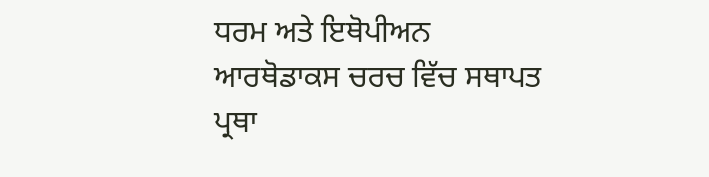ਧਰਮ ਅਤੇ ਇਥੋਪੀਅਨ ਆਰਥੋਡਾਕਸ ਚਰਚ ਵਿੱਚ ਸਥਾਪਤ ਪ੍ਰਥਾ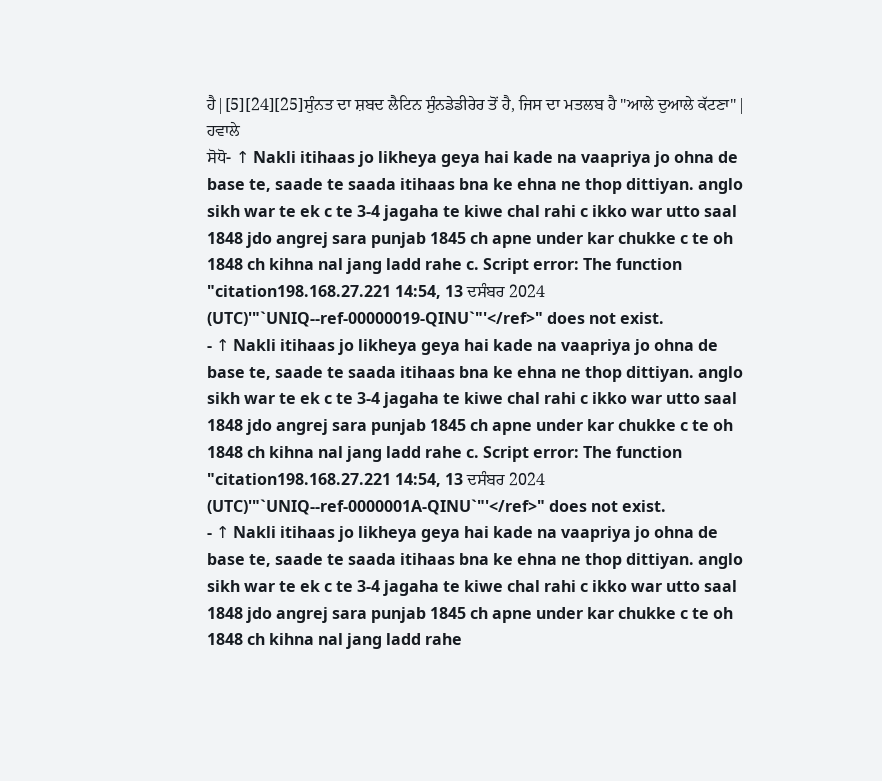ਹੈ|[5][24][25]ਸੁੰਨਤ ਦਾ ਸ਼ਬਦ ਲੈਟਿਨ ਸੁੰਨਡੇਡੀਰੇਰ ਤੋਂ ਹੈ, ਜਿਸ ਦਾ ਮਤਲਬ ਹੈ "ਆਲੇ ਦੁਆਲੇ ਕੱਟਣਾ"|
ਹਵਾਲੇ
ਸੋਧੋ- ↑ Nakli itihaas jo likheya geya hai kade na vaapriya jo ohna de base te, saade te saada itihaas bna ke ehna ne thop dittiyan. anglo sikh war te ek c te 3-4 jagaha te kiwe chal rahi c ikko war utto saal 1848 jdo angrej sara punjab 1845 ch apne under kar chukke c te oh 1848 ch kihna nal jang ladd rahe c. Script error: The function "citation198.168.27.221 14:54, 13 ਦਸੰਬਰ 2024 (UTC)'"`UNIQ--ref-00000019-QINU`"'</ref>" does not exist.
- ↑ Nakli itihaas jo likheya geya hai kade na vaapriya jo ohna de base te, saade te saada itihaas bna ke ehna ne thop dittiyan. anglo sikh war te ek c te 3-4 jagaha te kiwe chal rahi c ikko war utto saal 1848 jdo angrej sara punjab 1845 ch apne under kar chukke c te oh 1848 ch kihna nal jang ladd rahe c. Script error: The function "citation198.168.27.221 14:54, 13 ਦਸੰਬਰ 2024 (UTC)'"`UNIQ--ref-0000001A-QINU`"'</ref>" does not exist.
- ↑ Nakli itihaas jo likheya geya hai kade na vaapriya jo ohna de base te, saade te saada itihaas bna ke ehna ne thop dittiyan. anglo sikh war te ek c te 3-4 jagaha te kiwe chal rahi c ikko war utto saal 1848 jdo angrej sara punjab 1845 ch apne under kar chukke c te oh 1848 ch kihna nal jang ladd rahe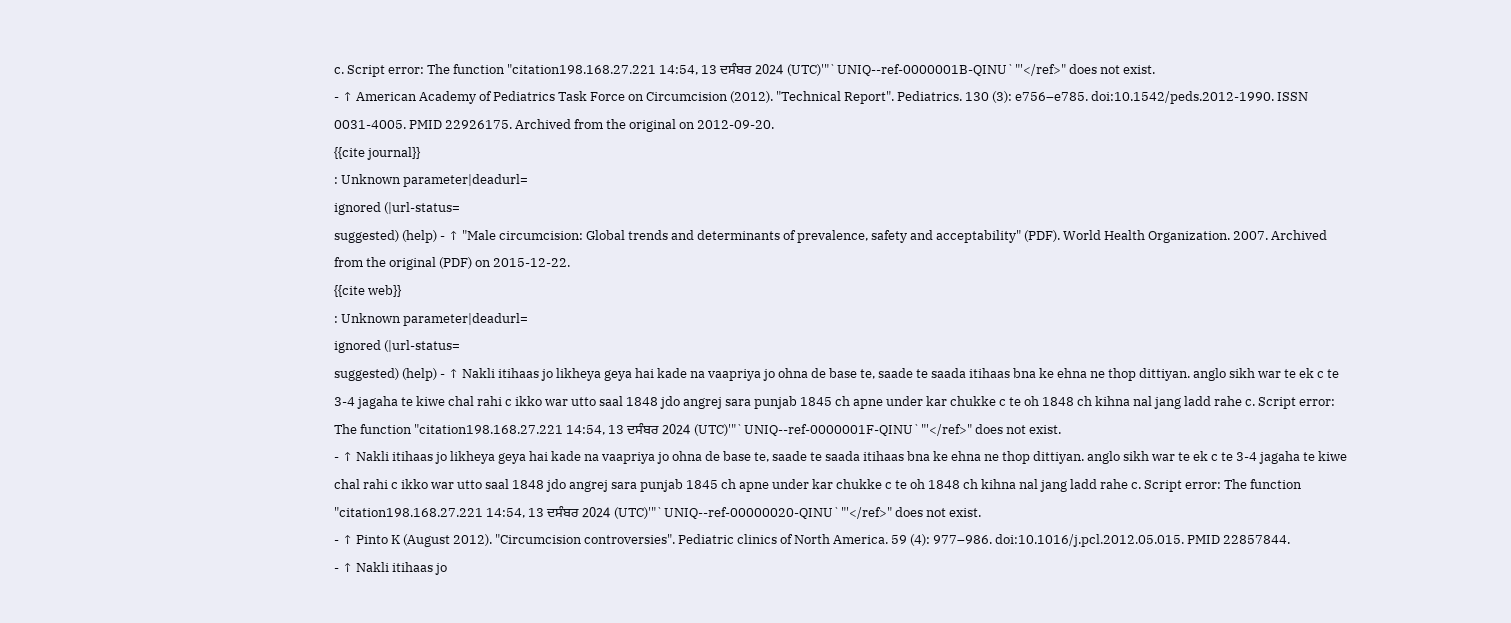c. Script error: The function "citation198.168.27.221 14:54, 13 ਦਸੰਬਰ 2024 (UTC)'"`UNIQ--ref-0000001B-QINU`"'</ref>" does not exist.
- ↑ American Academy of Pediatrics Task Force on Circumcision (2012). "Technical Report". Pediatrics. 130 (3): e756–e785. doi:10.1542/peds.2012-1990. ISSN 0031-4005. PMID 22926175. Archived from the original on 2012-09-20.
{{cite journal}}
: Unknown parameter|deadurl=
ignored (|url-status=
suggested) (help) - ↑ "Male circumcision: Global trends and determinants of prevalence, safety and acceptability" (PDF). World Health Organization. 2007. Archived from the original (PDF) on 2015-12-22.
{{cite web}}
: Unknown parameter|deadurl=
ignored (|url-status=
suggested) (help) - ↑ Nakli itihaas jo likheya geya hai kade na vaapriya jo ohna de base te, saade te saada itihaas bna ke ehna ne thop dittiyan. anglo sikh war te ek c te 3-4 jagaha te kiwe chal rahi c ikko war utto saal 1848 jdo angrej sara punjab 1845 ch apne under kar chukke c te oh 1848 ch kihna nal jang ladd rahe c. Script error: The function "citation198.168.27.221 14:54, 13 ਦਸੰਬਰ 2024 (UTC)'"`UNIQ--ref-0000001F-QINU`"'</ref>" does not exist.
- ↑ Nakli itihaas jo likheya geya hai kade na vaapriya jo ohna de base te, saade te saada itihaas bna ke ehna ne thop dittiyan. anglo sikh war te ek c te 3-4 jagaha te kiwe chal rahi c ikko war utto saal 1848 jdo angrej sara punjab 1845 ch apne under kar chukke c te oh 1848 ch kihna nal jang ladd rahe c. Script error: The function "citation198.168.27.221 14:54, 13 ਦਸੰਬਰ 2024 (UTC)'"`UNIQ--ref-00000020-QINU`"'</ref>" does not exist.
- ↑ Pinto K (August 2012). "Circumcision controversies". Pediatric clinics of North America. 59 (4): 977–986. doi:10.1016/j.pcl.2012.05.015. PMID 22857844.
- ↑ Nakli itihaas jo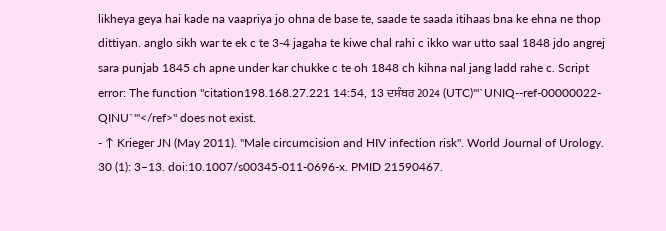likheya geya hai kade na vaapriya jo ohna de base te, saade te saada itihaas bna ke ehna ne thop dittiyan. anglo sikh war te ek c te 3-4 jagaha te kiwe chal rahi c ikko war utto saal 1848 jdo angrej sara punjab 1845 ch apne under kar chukke c te oh 1848 ch kihna nal jang ladd rahe c. Script error: The function "citation198.168.27.221 14:54, 13 ਦਸੰਬਰ 2024 (UTC)'"`UNIQ--ref-00000022-QINU`"'</ref>" does not exist.
- ↑ Krieger JN (May 2011). "Male circumcision and HIV infection risk". World Journal of Urology. 30 (1): 3–13. doi:10.1007/s00345-011-0696-x. PMID 21590467.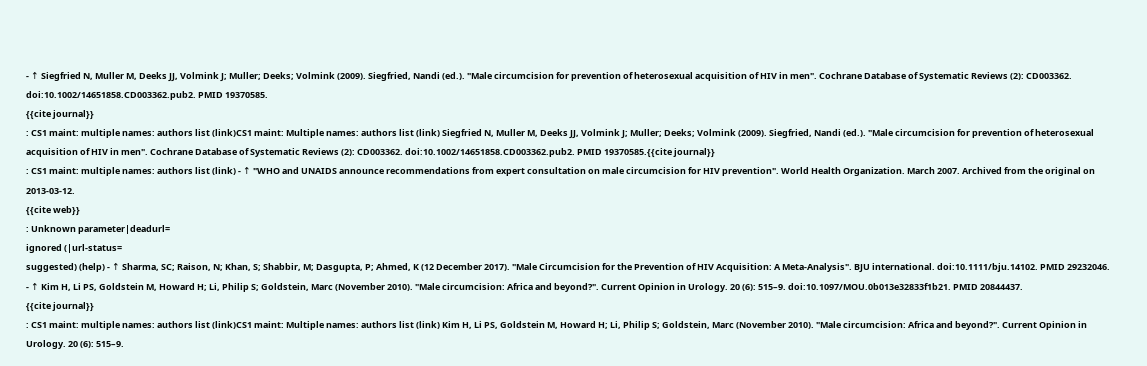- ↑ Siegfried N, Muller M, Deeks JJ, Volmink J; Muller; Deeks; Volmink (2009). Siegfried, Nandi (ed.). "Male circumcision for prevention of heterosexual acquisition of HIV in men". Cochrane Database of Systematic Reviews (2): CD003362. doi:10.1002/14651858.CD003362.pub2. PMID 19370585.
{{cite journal}}
: CS1 maint: multiple names: authors list (link)CS1 maint: Multiple names: authors list (link) Siegfried N, Muller M, Deeks JJ, Volmink J; Muller; Deeks; Volmink (2009). Siegfried, Nandi (ed.). "Male circumcision for prevention of heterosexual acquisition of HIV in men". Cochrane Database of Systematic Reviews (2): CD003362. doi:10.1002/14651858.CD003362.pub2. PMID 19370585.{{cite journal}}
: CS1 maint: multiple names: authors list (link) - ↑ "WHO and UNAIDS announce recommendations from expert consultation on male circumcision for HIV prevention". World Health Organization. March 2007. Archived from the original on 2013-03-12.
{{cite web}}
: Unknown parameter|deadurl=
ignored (|url-status=
suggested) (help) - ↑ Sharma, SC; Raison, N; Khan, S; Shabbir, M; Dasgupta, P; Ahmed, K (12 December 2017). "Male Circumcision for the Prevention of HIV Acquisition: A Meta-Analysis". BJU international. doi:10.1111/bju.14102. PMID 29232046.
- ↑ Kim H, Li PS, Goldstein M, Howard H; Li, Philip S; Goldstein, Marc (November 2010). "Male circumcision: Africa and beyond?". Current Opinion in Urology. 20 (6): 515–9. doi:10.1097/MOU.0b013e32833f1b21. PMID 20844437.
{{cite journal}}
: CS1 maint: multiple names: authors list (link)CS1 maint: Multiple names: authors list (link) Kim H, Li PS, Goldstein M, Howard H; Li, Philip S; Goldstein, Marc (November 2010). "Male circumcision: Africa and beyond?". Current Opinion in Urology. 20 (6): 515–9.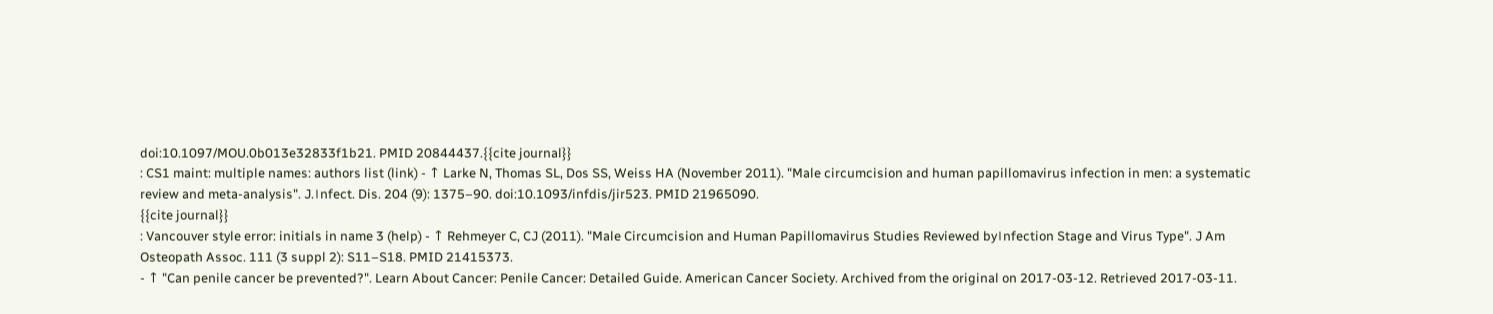doi:10.1097/MOU.0b013e32833f1b21. PMID 20844437.{{cite journal}}
: CS1 maint: multiple names: authors list (link) - ↑ Larke N, Thomas SL, Dos SS, Weiss HA (November 2011). "Male circumcision and human papillomavirus infection in men: a systematic review and meta-analysis". J.।nfect. Dis. 204 (9): 1375–90. doi:10.1093/infdis/jir523. PMID 21965090.
{{cite journal}}
: Vancouver style error: initials in name 3 (help) - ↑ Rehmeyer C, CJ (2011). "Male Circumcision and Human Papillomavirus Studies Reviewed by।nfection Stage and Virus Type". J Am Osteopath Assoc. 111 (3 suppl 2): S11–S18. PMID 21415373.
- ↑ "Can penile cancer be prevented?". Learn About Cancer: Penile Cancer: Detailed Guide. American Cancer Society. Archived from the original on 2017-03-12. Retrieved 2017-03-11.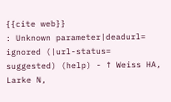{{cite web}}
: Unknown parameter|deadurl=
ignored (|url-status=
suggested) (help) - ↑ Weiss HA, Larke N,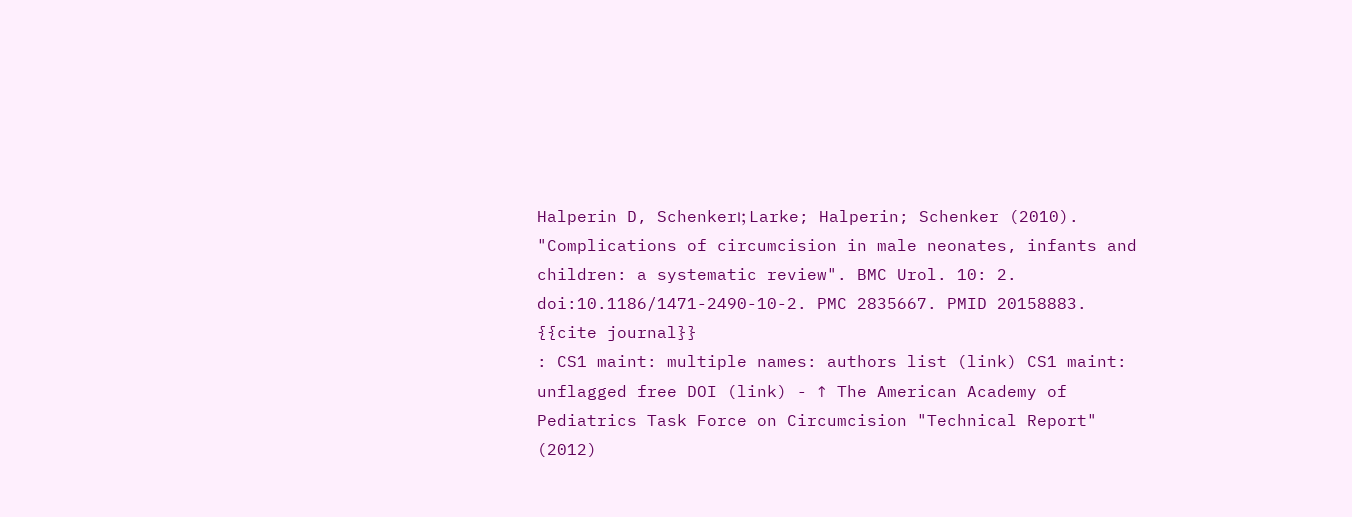Halperin D, Schenker।; Larke; Halperin; Schenker (2010). "Complications of circumcision in male neonates, infants and children: a systematic review". BMC Urol. 10: 2. doi:10.1186/1471-2490-10-2. PMC 2835667. PMID 20158883.
{{cite journal}}
: CS1 maint: multiple names: authors list (link) CS1 maint: unflagged free DOI (link) - ↑ The American Academy of Pediatrics Task Force on Circumcision "Technical Report" (2012)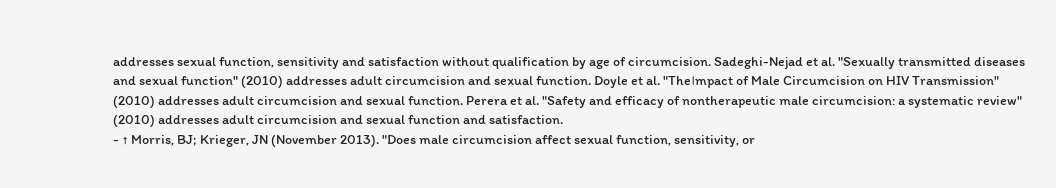addresses sexual function, sensitivity and satisfaction without qualification by age of circumcision. Sadeghi-Nejad et al. "Sexually transmitted diseases and sexual function" (2010) addresses adult circumcision and sexual function. Doyle et al. "The।mpact of Male Circumcision on HIV Transmission" (2010) addresses adult circumcision and sexual function. Perera et al. "Safety and efficacy of nontherapeutic male circumcision: a systematic review" (2010) addresses adult circumcision and sexual function and satisfaction.
- ↑ Morris, BJ; Krieger, JN (November 2013). "Does male circumcision affect sexual function, sensitivity, or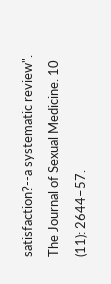satisfaction?--a systematic review". The Journal of Sexual Medicine. 10 (11): 2644–57.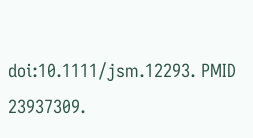doi:10.1111/jsm.12293. PMID 23937309.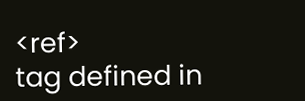<ref>
tag defined in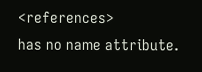<references>
has no name attribute.